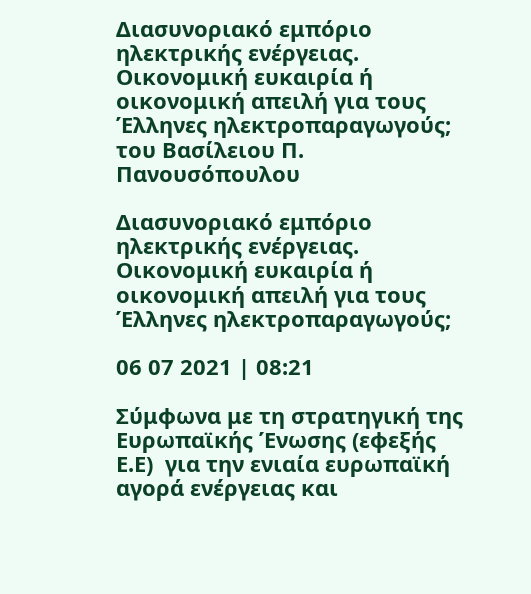Διασυνοριακό εμπόριο ηλεκτρικής ενέργειας. Οικονομική ευκαιρία ή οικονομική απειλή για τους Έλληνες ηλεκτροπαραγωγούς;
του Βασίλειου Π. Πανουσόπουλου

Διασυνοριακό εμπόριο ηλεκτρικής ενέργειας. Οικονομική ευκαιρία ή οικονομική απειλή για τους Έλληνες ηλεκτροπαραγωγούς;

06 07 2021 | 08:21

Σύμφωνα με τη στρατηγική της Ευρωπαϊκής Ένωσης (εφεξής Ε.Ε)  για την ενιαία ευρωπαϊκή αγορά ενέργειας και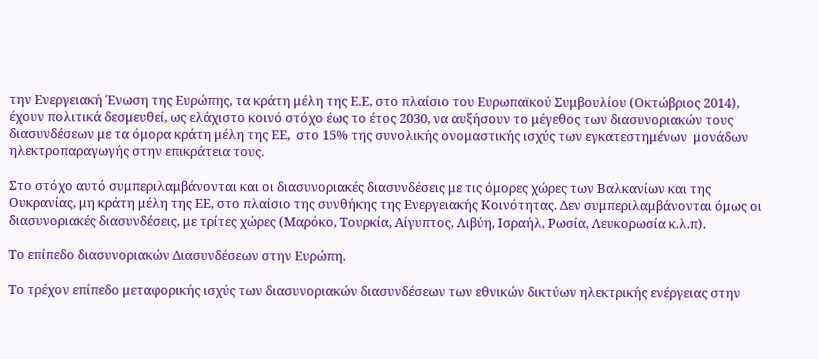την Ενεργειακή Ένωση της Ευρώπης, τα κράτη μέλη της Ε.Ε, στο πλαίσιο του Ευρωπαϊκού Συμβουλίου (Οκτώβριος 2014), έχουν πολιτικά δεσμευθεί, ως ελάχιστο κοινό στόχο έως το έτος 2030, να αυξήσουν το μέγεθος των διασυνοριακών τους διασυνδέσεων με τα όμορα κράτη μέλη της ΕΕ,  στο 15% της συνολικής ονομαστικής ισχύς των εγκατεστημένων  μονάδων ηλεκτροπαραγωγής στην επικράτεια τους.

Στο στόχο αυτό συμπεριλαμβάνονται και οι διασυνοριακές διασυνδέσεις με τις όμορες χώρες των Βαλκανίων και της Ουκρανίας, μη κράτη μέλη της ΕΕ, στο πλαίσιο της συνθήκης της Ενεργειακής Κοινότητας. Δεν συμπεριλαμβάνονται όμως οι διασυνοριακές διασυνδέσεις, με τρίτες χώρες (Μαρόκο, Τουρκία, Αίγυπτος, Λιβύη, Ισραήλ, Ρωσία, Λευκορωσία κ.λ.π).

Το επίπεδο διασυνοριακών Διασυνδέσεων στην Ευρώπη.

Το τρέχον επίπεδο μεταφορικής ισχύς των διασυνοριακών διασυνδέσεων των εθνικών δικτύων ηλεκτρικής ενέργειας στην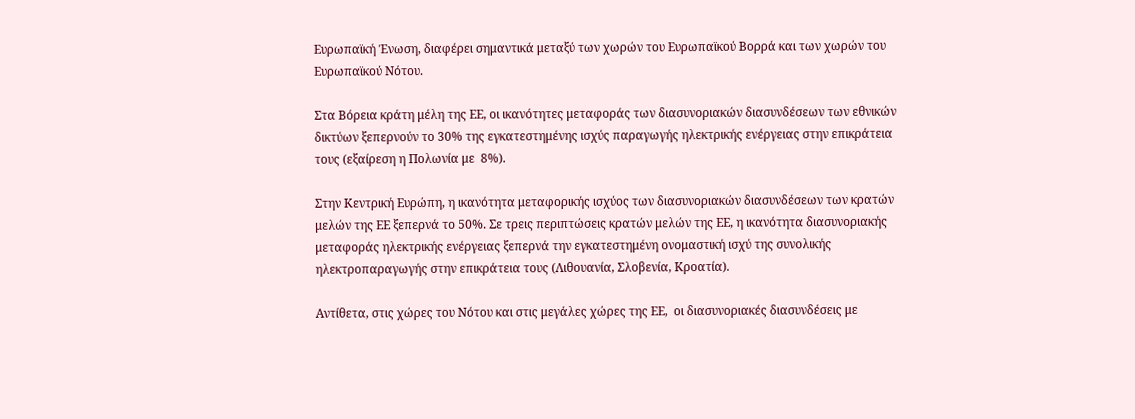Ευρωπαϊκή Ένωση, διαφέρει σημαντικά μεταξύ των χωρών του Ευρωπαϊκού Βορρά και των χωρών του Ευρωπαϊκού Νότου.

Στα Βόρεια κράτη μέλη της ΕΕ, οι ικανότητες μεταφοράς των διασυνοριακών διασυνδέσεων των εθνικών δικτύων ξεπερνούν το 30% της εγκατεστημένης ισχύς παραγωγής ηλεκτρικής ενέργειας στην επικράτεια τους (εξαίρεση η Πολωνία με  8%).

Στην Κεντρική Ευρώπη, η ικανότητα μεταφορικής ισχύoς των διασυνοριακών διασυνδέσεων των κρατών μελών της ΕΕ ξεπερνά το 50%. Σε τρεις περιπτώσεις κρατών μελών της ΕΕ, η ικανότητα διασυνοριακής μεταφοράς ηλεκτρικής ενέργειας ξεπερνά την εγκατεστημένη ονομαστική ισχύ της συνολικής ηλεκτροπαραγωγής στην επικράτεια τους (Λιθουανία, Σλοβενία, Κροατία).

Αντίθετα, στις χώρες του Νότου και στις μεγάλες χώρες της ΕΕ,  οι διασυνοριακές διασυνδέσεις με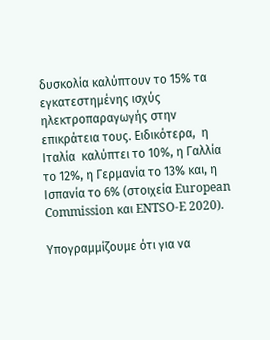δυσκολία καλύπτουν το 15% τα εγκατεστημένης ισχύς ηλεκτροπαραγωγής στην επικράτεια τους. Ειδικότερα,  η Ιταλία  καλύπτει το 10%, η Γαλλία το 12%, η Γερμανία το 13% και, η Ισπανία το 6% (στοιχεία European Commission και ENTSO-E 2020).

Υπογραμμίζουμε ότι για να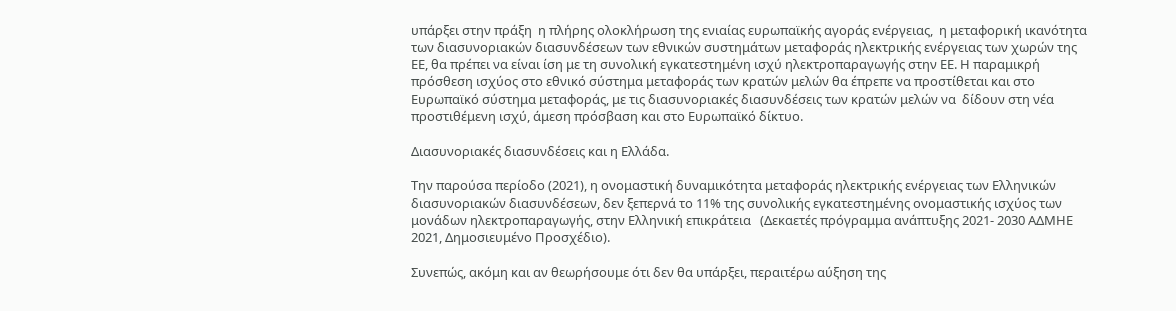υπάρξει στην πράξη  η πλήρης ολοκλήρωση της ενιαίας ευρωπαϊκής αγοράς ενέργειας,  η μεταφορική ικανότητα των διασυνοριακών διασυνδέσεων των εθνικών συστημάτων μεταφοράς ηλεκτρικής ενέργειας των χωρών της ΕΕ, θα πρέπει να είναι ίση με τη συνολική εγκατεστημένη ισχύ ηλεκτροπαραγωγής στην ΕΕ. Η παραμικρή πρόσθεση ισχύoς στο εθνικό σύστημα μεταφοράς των κρατών μελών θα έπρεπε να προστίθεται και στο Ευρωπαϊκό σύστημα μεταφοράς, με τις διασυνοριακές διασυνδέσεις των κρατών μελών να  δίδουν στη νέα προστιθέμενη ισχύ, άμεση πρόσβαση και στο Ευρωπαϊκό δίκτυο.

Διασυνοριακές διασυνδέσεις και η Ελλάδα.

Την παρούσα περίοδο (2021), η ονομαστική δυναμικότητα μεταφοράς ηλεκτρικής ενέργειας των Ελληνικών διασυνοριακών διασυνδέσεων, δεν ξεπερνά το 11% της συνολικής εγκατεστημένης ονομαστικής ισχύoς των μονάδων ηλεκτροπαραγωγής, στην Ελληνική επικράτεια   (Δεκαετές πρόγραμμα ανάπτυξης 2021- 2030 ΑΔΜΗΕ 2021, Δημοσιευμένο Προσχέδιο).

Συνεπώς, ακόμη και αν θεωρήσουμε ότι δεν θα υπάρξει, περαιτέρω αύξηση της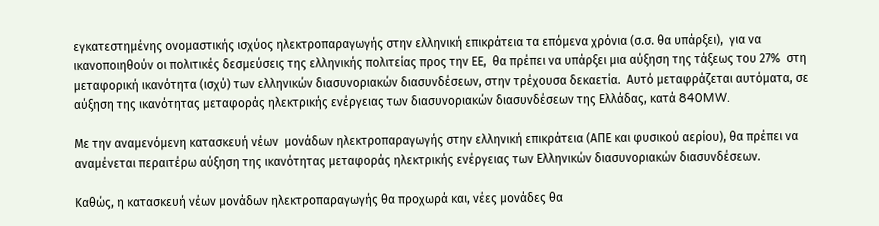εγκατεστημένης ονομαστικής ισχύoς ηλεκτροπαραγωγής στην ελληνική επικράτεια τα επόμενα χρόνια (σ.σ. θα υπάρξει),  για να ικανοποιηθούν οι πολιτικές δεσμεύσεις της ελληνικής πολιτείας προς την ΕΕ,  θα πρέπει να υπάρξει μια αύξηση της τάξεως του 27%  στη μεταφορική ικανότητα (ισχύ) των ελληνικών διασυνοριακών διασυνδέσεων, στην τρέχουσα δεκαετία.  Αυτό μεταφράζεται αυτόματα, σε αύξηση της ικανότητας μεταφοράς ηλεκτρικής ενέργειας των διασυνοριακών διασυνδέσεων της Ελλάδας, κατά 840MW.

Με την αναμενόμενη κατασκευή νέων  μονάδων ηλεκτροπαραγωγής στην ελληνική επικράτεια (ΑΠΕ και φυσικού αερίου), θα πρέπει να αναμένεται περαιτέρω αύξηση της ικανότητας μεταφοράς ηλεκτρικής ενέργειας των Ελληνικών διασυνοριακών διασυνδέσεων.

Καθώς, η κατασκευή νέων μονάδων ηλεκτροπαραγωγής θα προχωρά και, νέες μονάδες θα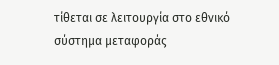τίθεται σε λειτουργία στο εθνικό σύστημα μεταφοράς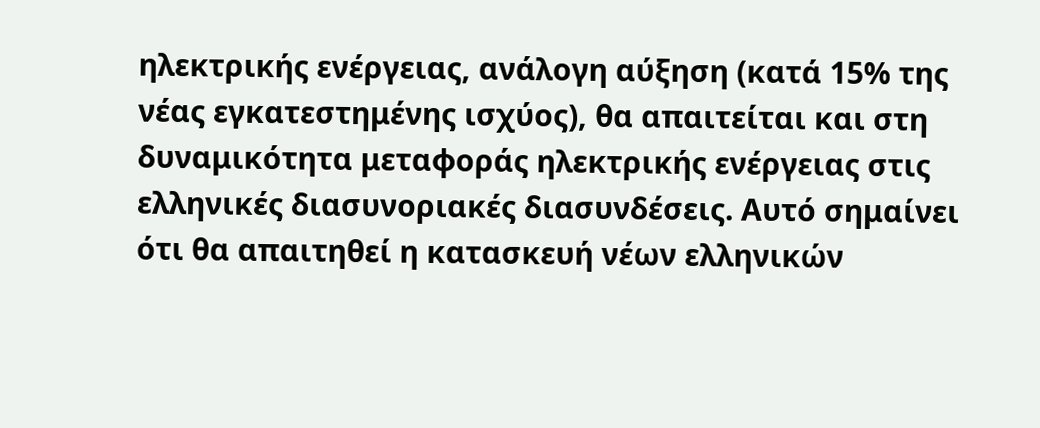ηλεκτρικής ενέργειας, ανάλογη αύξηση (κατά 15% της νέας εγκατεστημένης ισχύoς), θα απαιτείται και στη δυναμικότητα μεταφοράς ηλεκτρικής ενέργειας στις ελληνικές διασυνοριακές διασυνδέσεις. Αυτό σημαίνει ότι θα απαιτηθεί η κατασκευή νέων ελληνικών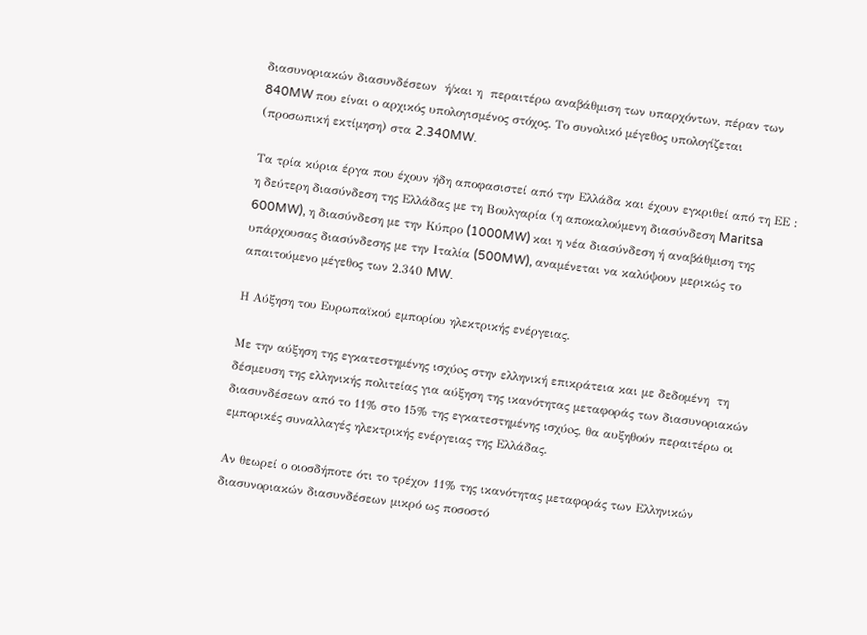διασυνοριακών διασυνδέσεων  ή/και η  περαιτέρω αναβάθμιση των υπαρχόντων, πέραν των 840MW που είναι ο αρχικός υπολογισμένος στόχος. Το συνολικό μέγεθος υπολογίζεται (προσωπική εκτίμηση) στα 2.340MW.

Τα τρία κύρια έργα που έχουν ήδη αποφασιστεί από την Ελλάδα και έχουν εγκριθεί από τη ΕΕ : η δεύτερη διασύνδεση της Ελλάδας με τη Βουλγαρία (η αποκαλούμενη διασύνδεση Maritsa 600MW), η διασύνδεση με την Κύπρο (1000MW) και η νέα διασύνδεση ή αναβάθμιση της υπάρχουσας διασύνδεσης με την Ιταλία (500MW), αναμένεται να καλύψουν μερικώς το απαιτούμενο μέγεθος των 2.340 MW.

Η Αύξηση του Ευρωπαϊκού εμπορίου ηλεκτρικής ενέργειας.

Με την αύξηση της εγκατεστημένης ισχύoς στην ελληνική επικράτεια και με δεδομένη  τη δέσμευση της ελληνικής πολιτείας για αύξηση της ικανότητας μεταφοράς των διασυνοριακών διασυνδέσεων από το 11% στο 15% της εγκατεστημένης ισχύoς, θα αυξηθούν περαιτέρω οι εμπορικές συναλλαγές ηλεκτρικής ενέργειας της Ελλάδας.

Αν θεωρεί ο οιοσδήποτε ότι το τρέχον 11% της ικανότητας μεταφοράς των Ελληνικών διασυνοριακών διασυνδέσεων μικρό ως ποσοστό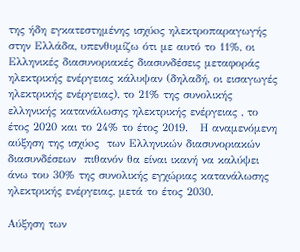της ήδη εγκατεστημένης ισχύoς ηλεκτροπαραγωγής στην Ελλάδα, υπενθυμίζω ότι με αυτό το 11%, οι Ελληνικές διασυνοριακές διασυνδέσεις μεταφοράς ηλεκτρικής ενέργειας κάλυψαν (δηλαδή, οι εισαγωγές ηλεκτρικής ενέργειας), το 21% της συνολικής ελληνικής κατανάλωσης ηλεκτρικής ενέργειας , το έτος 2020 και το 24% το έτος 2019.   Η αναμενόμενη αύξηση της ισχύoς  των Ελληνικών διασυνοριακών διασυνδέσεων  πιθανόν θα είναι ικανή να καλύψει άνω του 30% της συνολικής εγχώριας κατανάλωσης ηλεκτρικής ενέργειας, μετά το έτος 2030.

Αύξηση των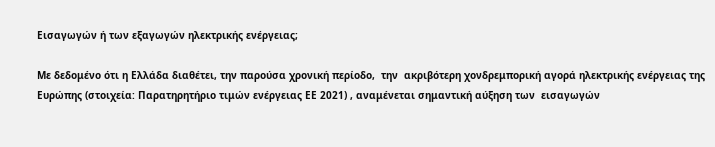Εισαγωγών ή των εξαγωγών ηλεκτρικής ενέργειας;

Με δεδομένο ότι η Ελλάδα διαθέτει, την παρούσα χρονική περίοδο,  την  ακριβότερη χονδρεμπορική αγορά ηλεκτρικής ενέργειας της Ευρώπης (στοιχεία: Παρατηρητήριο τιμών ενέργειας ΕΕ 2021) , αναμένεται σημαντική αύξηση των  εισαγωγών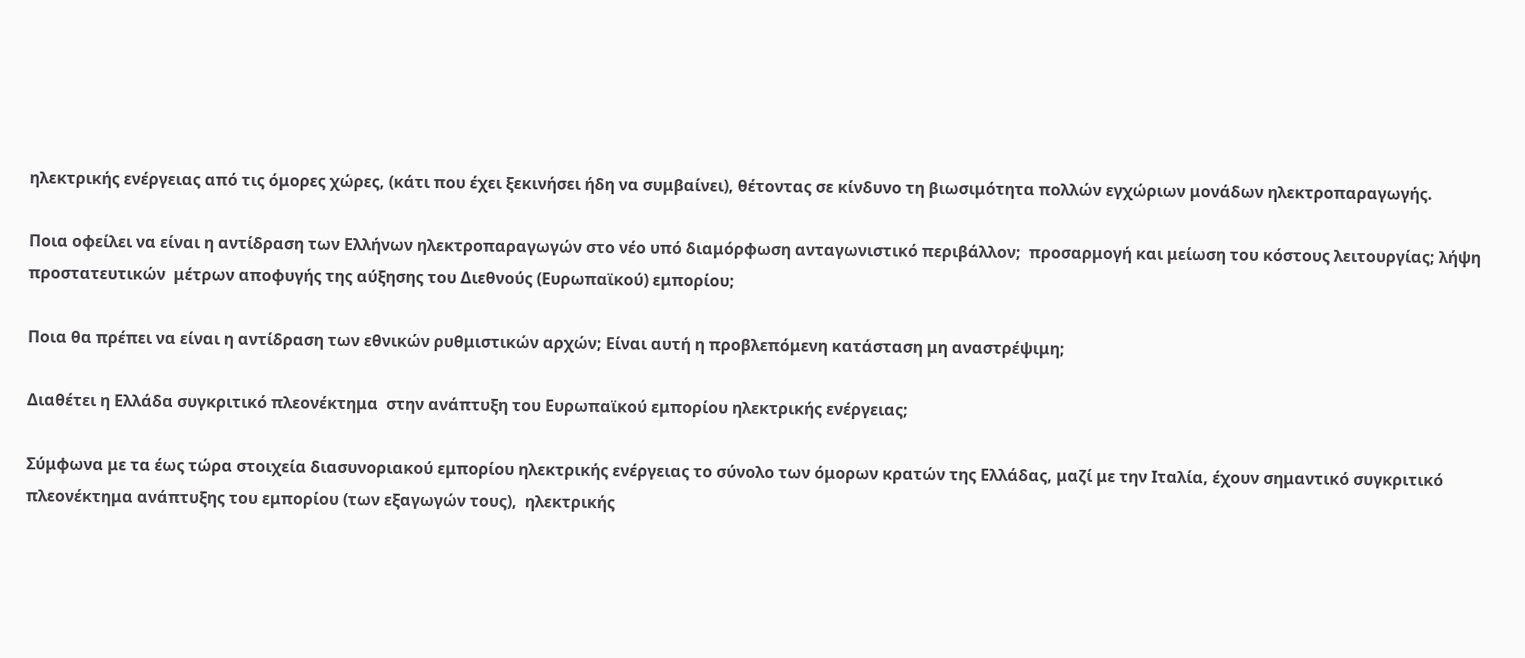ηλεκτρικής ενέργειας από τις όμορες χώρες, (κάτι που έχει ξεκινήσει ήδη να συμβαίνει), θέτοντας σε κίνδυνο τη βιωσιμότητα πολλών εγχώριων μονάδων ηλεκτροπαραγωγής.

Ποια οφείλει να είναι η αντίδραση των Ελλήνων ηλεκτροπαραγωγών στο νέο υπό διαμόρφωση ανταγωνιστικό περιβάλλον;  προσαρμογή και μείωση του κόστους λειτουργίας; λήψη προστατευτικών  μέτρων αποφυγής της αύξησης του Διεθνούς (Ευρωπαϊκού) εμπορίου;

Ποια θα πρέπει να είναι η αντίδραση των εθνικών ρυθμιστικών αρχών; Είναι αυτή η προβλεπόμενη κατάσταση μη αναστρέψιμη;

Διαθέτει η Ελλάδα συγκριτικό πλεονέκτημα  στην ανάπτυξη του Ευρωπαϊκού εμπορίου ηλεκτρικής ενέργειας;

Σύμφωνα με τα έως τώρα στοιχεία διασυνοριακού εμπορίου ηλεκτρικής ενέργειας το σύνολο των όμορων κρατών της Ελλάδας, μαζί με την Ιταλία, έχουν σημαντικό συγκριτικό πλεονέκτημα ανάπτυξης του εμπορίου (των εξαγωγών τους),  ηλεκτρικής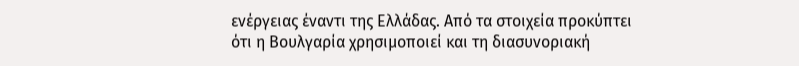ενέργειας έναντι της Ελλάδας. Από τα στοιχεία προκύπτει ότι η Βουλγαρία χρησιμοποιεί και τη διασυνοριακή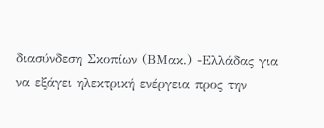διασύνδεση Σκοπίων (ΒΜακ.) -Ελλάδας για να εξάγει ηλεκτρική ενέργεια προς την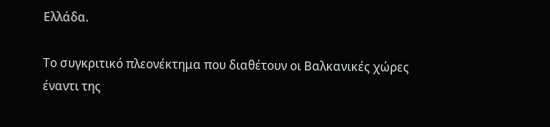Ελλάδα.

Το συγκριτικό πλεονέκτημα που διαθέτουν οι Βαλκανικές χώρες έναντι της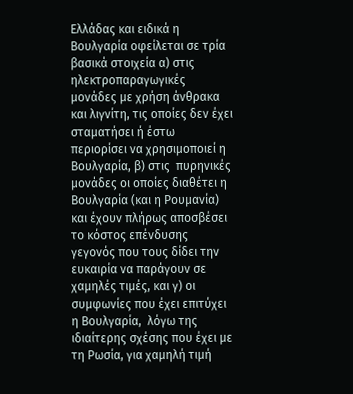Ελλάδας και ειδικά η Βουλγαρία οφείλεται σε τρία βασικά στοιχεία α) στις ηλεκτροπαραγωγικές μονάδες με χρήση άνθρακα και λιγνίτη, τις οποίες δεν έχει  σταματήσει ή έστω περιορίσει να χρησιμοποιεί η Βουλγαρία, β) στις  πυρηνικές μονάδες οι οποίες διαθέτει η Βουλγαρία (και η Ρουμανία)  και έχουν πλήρως αποσβέσει το κόστος επένδυσης γεγονός που τους δίδει την ευκαιρία να παράγουν σε χαμηλές τιμές, και γ) οι συμφωνίες που έχει επιτύχει η Βουλγαρία,  λόγω της ιδιαίτερης σχέσης που έχει με τη Ρωσία, για χαμηλή τιμή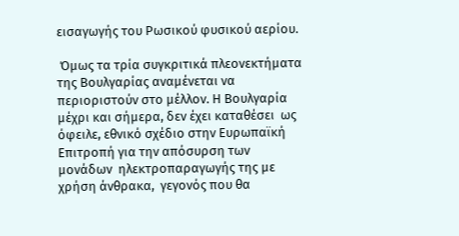εισαγωγής του Ρωσικού φυσικού αερίου.

 Όμως τα τρία συγκριτικά πλεονεκτήματα της Βουλγαρίας αναμένεται να περιοριστούν στο μέλλον. Η Βουλγαρία μέχρι και σήμερα, δεν έχει καταθέσει  ως όφειλε, εθνικό σχέδιο στην Ευρωπαϊκή Επιτροπή για την απόσυρση των μονάδων  ηλεκτροπαραγωγής της με χρήση άνθρακα,  γεγονός που θα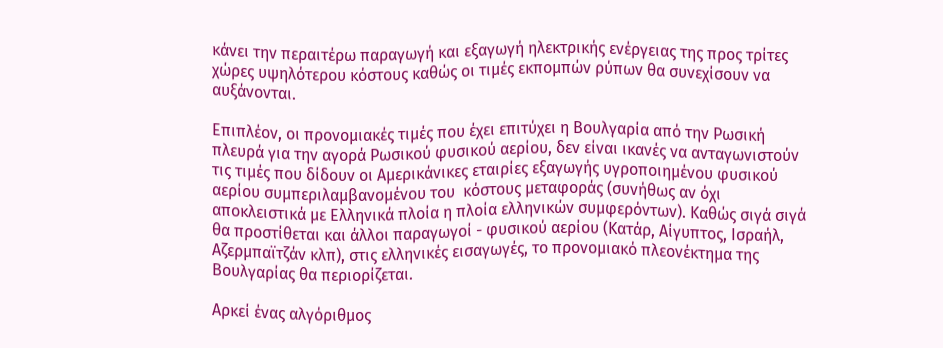κάνει την περαιτέρω παραγωγή και εξαγωγή ηλεκτρικής ενέργειας της προς τρίτες χώρες υψηλότερου κόστους καθώς οι τιμές εκπομπών ρύπων θα συνεχίσουν να αυξάνονται.

Επιπλέον, οι προνομιακές τιμές που έχει επιτύχει η Βουλγαρία από την Ρωσική πλευρά για την αγορά Ρωσικού φυσικού αερίου, δεν είναι ικανές να ανταγωνιστούν τις τιμές που δίδουν οι Αμερικάνικες εταιρίες εξαγωγής υγροποιημένου φυσικού αερίου συμπεριλαμβανομένου του  κόστους μεταφοράς (συνήθως αν όχι αποκλειστικά με Ελληνικά πλοία η πλοία ελληνικών συμφερόντων). Καθώς σιγά σιγά θα προστίθεται και άλλοι παραγωγοί - φυσικού αερίου (Κατάρ, Αίγυπτος, Ισραήλ, Αζερμπαϊτζάν κλπ), στις ελληνικές εισαγωγές, το προνομιακό πλεονέκτημα της Βουλγαρίας θα περιορίζεται.

Αρκεί ένας αλγόριθμος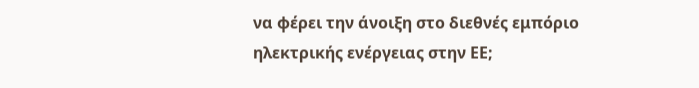να φέρει την άνοιξη στο διεθνές εμπόριο ηλεκτρικής ενέργειας στην ΕΕ;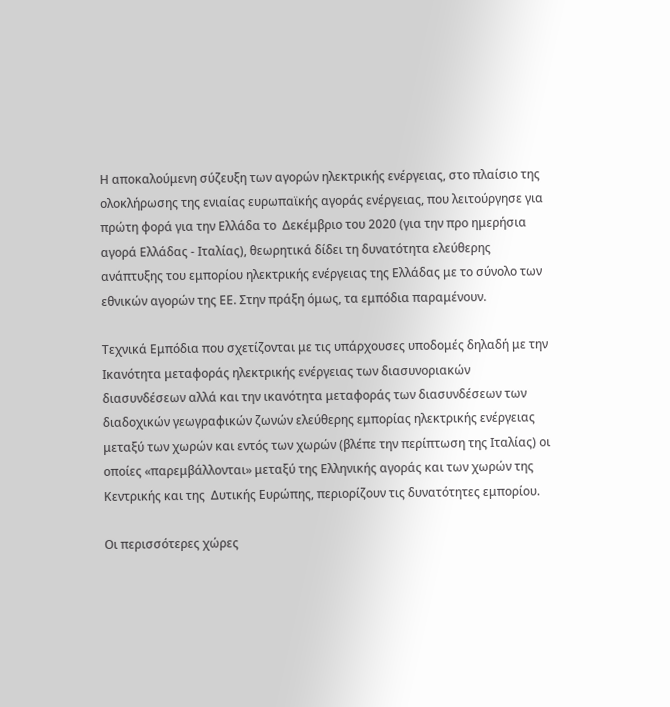Η αποκαλούμενη σύζευξη των αγορών ηλεκτρικής ενέργειας, στο πλαίσιο της ολοκλήρωσης της ενιαίας ευρωπαϊκής αγοράς ενέργειας, που λειτούργησε για πρώτη φορά για την Ελλάδα το  Δεκέμβριο του 2020 (για την προ ημερήσια αγορά Ελλάδας - Ιταλίας), θεωρητικά δίδει τη δυνατότητα ελεύθερης ανάπτυξης του εμπορίου ηλεκτρικής ενέργειας της Ελλάδας με το σύνολο των εθνικών αγορών της ΕΕ. Στην πράξη όμως, τα εμπόδια παραμένουν.

Τεχνικά Εμπόδια που σχετίζονται με τις υπάρχουσες υποδομές δηλαδή με την Ικανότητα μεταφοράς ηλεκτρικής ενέργειας των διασυνοριακών διασυνδέσεων αλλά και την ικανότητα μεταφοράς των διασυνδέσεων των διαδοχικών γεωγραφικών ζωνών ελεύθερης εμπορίας ηλεκτρικής ενέργειας μεταξύ των χωρών και εντός των χωρών (βλέπε την περίπτωση της Ιταλίας) οι οποίες «παρεμβάλλονται» μεταξύ της Ελληνικής αγοράς και των χωρών της Κεντρικής και της  Δυτικής Ευρώπης, περιορίζουν τις δυνατότητες εμπορίου.

Οι περισσότερες χώρες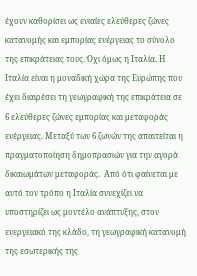έχουν καθορίσει ως ενιαίες ελεύθερες ζώνες κατανομής και εμπορίας ενέργειας το σύνολο της επικράτειας τους. Όχι όμως η Ιταλία. Η Ιταλία είναι η μοναδική χώρα της Ευρώπης που έχει διαιρέσει τη γεωγραφική της επικράτεια σε 6 ελεύθερες ζώνες εμπορίας και μεταφοράς ενέργειας. Μεταξύ των 6 ζωνών της απαιτείται η πραγματοποίηση δημοπρασιών για την αγορά δικαιωμάτων μεταφοράς.  Από ότι φαίνεται με αυτό τον τρόπο η Ιταλία συνεχίζει να υποστηρίζει ως μοντέλο ανάπτυξης, στον ενεργειακό της κλάδο, τη γεωγραφική κατανομή της εσωτερικής της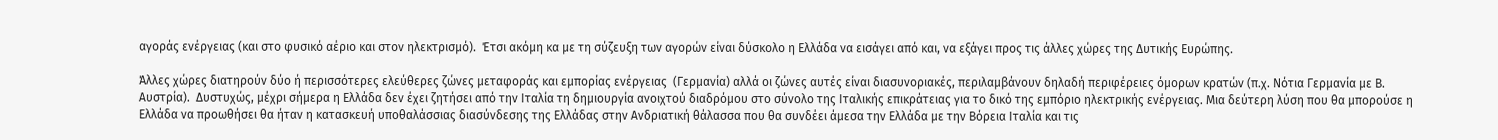αγοράς ενέργειας (και στο φυσικό αέριο και στον ηλεκτρισμό).  Έτσι ακόμη κα με τη σύζευξη των αγορών είναι δύσκολο η Ελλάδα να εισάγει από και, να εξάγει προς τις άλλες χώρες της Δυτικής Ευρώπης.

Άλλες χώρες διατηρούν δύο ή περισσότερες ελεύθερες ζώνες μεταφοράς και εμπορίας ενέργειας  (Γερμανία) αλλά οι ζώνες αυτές είναι διασυνοριακές, περιλαμβάνουν δηλαδή περιφέρειες όμορων κρατών (π.χ. Νότια Γερμανία με Β. Αυστρία).  Δυστυχώς, μέχρι σήμερα η Ελλάδα δεν έχει ζητήσει από την Ιταλία τη δημιουργία ανοιχτού διαδρόμου στο σύνολο της Ιταλικής επικράτειας για το δικό της εμπόριο ηλεκτρικής ενέργειας. Μια δεύτερη λύση που θα μπορούσε η Ελλάδα να προωθήσει θα ήταν η κατασκευή υποθαλάσσιας διασύνδεσης της Ελλάδας στην Ανδριατική θάλασσα που θα συνδέει άμεσα την Ελλάδα με την Βόρεια Ιταλία και τις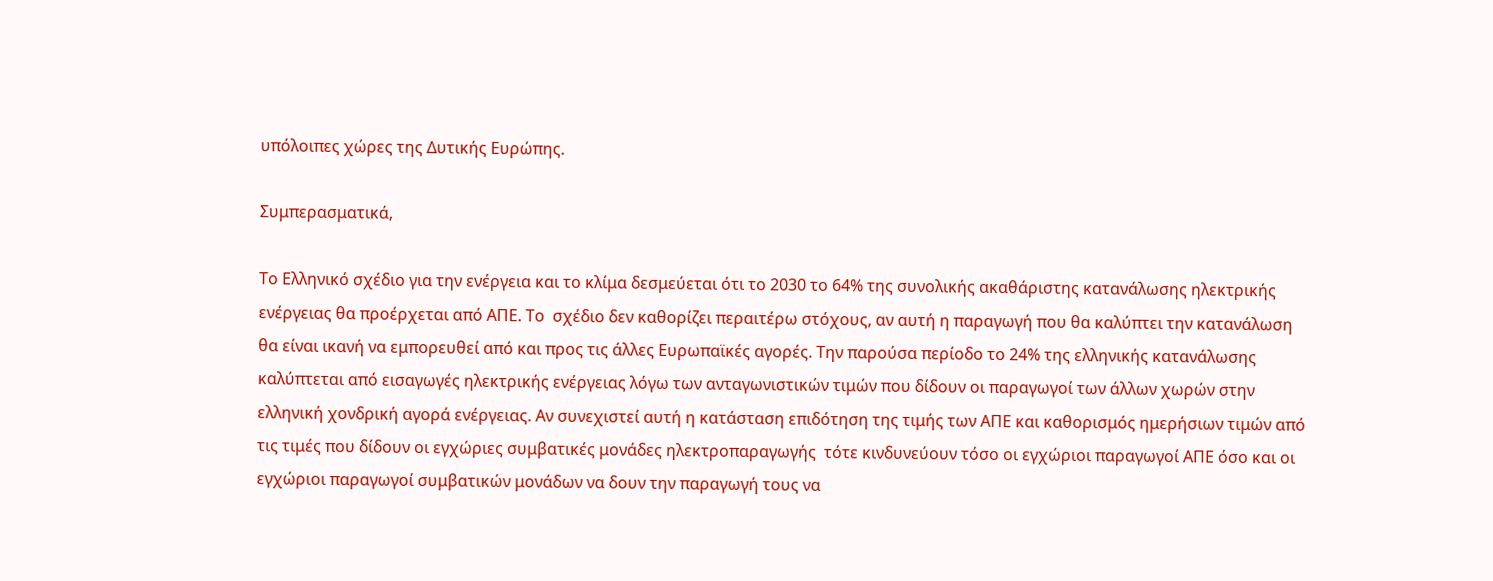υπόλοιπες χώρες της Δυτικής Ευρώπης.

Συμπερασματικά,

Το Ελληνικό σχέδιο για την ενέργεια και το κλίμα δεσμεύεται ότι το 2030 το 64% της συνολικής ακαθάριστης κατανάλωσης ηλεκτρικής ενέργειας θα προέρχεται από ΑΠΕ. Το  σχέδιο δεν καθορίζει περαιτέρω στόχους, αν αυτή η παραγωγή που θα καλύπτει την κατανάλωση θα είναι ικανή να εμπορευθεί από και προς τις άλλες Ευρωπαϊκές αγορές. Την παρούσα περίοδο το 24% της ελληνικής κατανάλωσης καλύπτεται από εισαγωγές ηλεκτρικής ενέργειας λόγω των ανταγωνιστικών τιμών που δίδουν οι παραγωγοί των άλλων χωρών στην ελληνική χονδρική αγορά ενέργειας. Αν συνεχιστεί αυτή η κατάσταση επιδότηση της τιμής των ΑΠΕ και καθορισμός ημερήσιων τιμών από τις τιμές που δίδουν οι εγχώριες συμβατικές μονάδες ηλεκτροπαραγωγής  τότε κινδυνεύουν τόσο οι εγχώριοι παραγωγοί ΑΠΕ όσο και οι εγχώριοι παραγωγοί συμβατικών μονάδων να δουν την παραγωγή τους να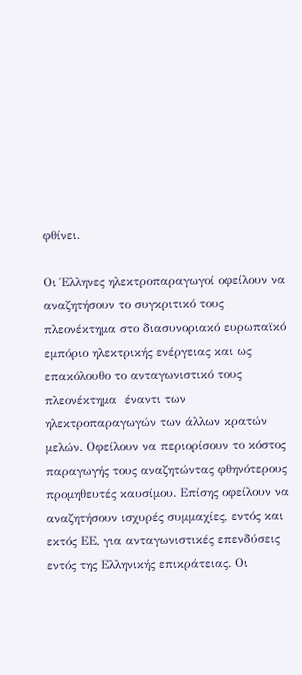φθίνει.

Οι Έλληνες ηλεκτροπαραγωγοί οφείλουν να αναζητήσουν το συγκριτικό τους πλεονέκτημα στο διασυνοριακό ευρωπαϊκό εμπόριο ηλεκτρικής ενέργειας και ως επακόλουθο το ανταγωνιστικό τους πλεονέκτημα  έναντι των ηλεκτροπαραγωγών των άλλων κρατών μελών. Οφείλουν να περιορίσουν το κόστος παραγωγής τους αναζητώντας φθηνότερους προμηθευτές καυσίμου. Επίσης οφείλουν να αναζητήσουν ισχυρές συμμαχίες, εντός και εκτός ΕΕ, για ανταγωνιστικές επενδύσεις εντός της Ελληνικής επικράτειας. Οι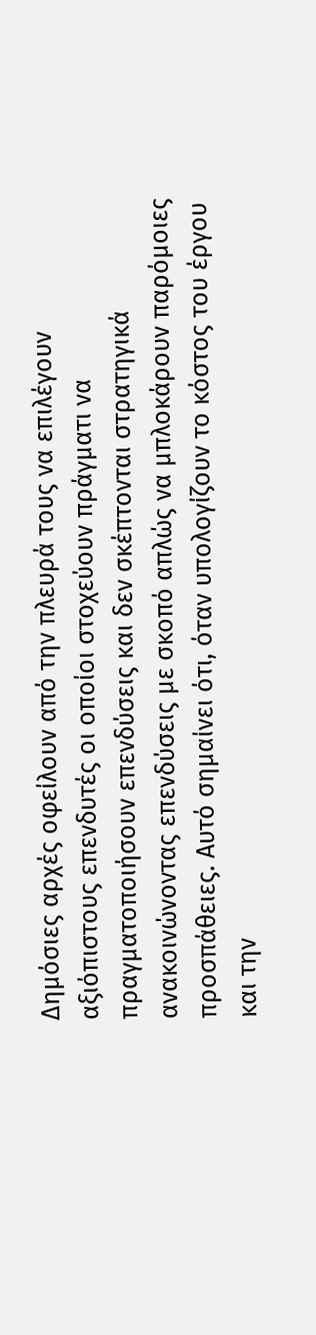Δημόσιες αρχές οφείλουν από την πλευρά τους να επιλέγουν αξιόπιστους επενδυτές οι οποίοι στοχεύουν πράγματι να πραγματοποιήσουν επενδύσεις και δεν σκέπτονται στρατηγικά ανακοινώνοντας επενδύσεις με σκοπό απλώς να μπλοκάρουν παρόμοιες προσπάθειες. Αυτό σημαίνει ότι, όταν υπολογίζουν το κόστος του έργου και την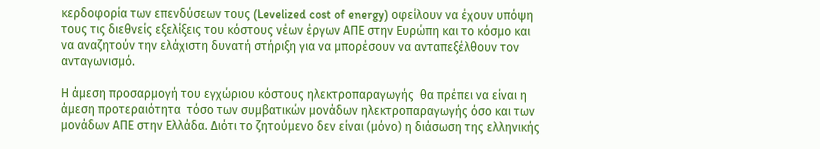κερδοφορία των επενδύσεων τους (Levelized cost of energy) οφείλουν να έχουν υπόψη τους τις διεθνείς εξελίξεις του κόστους νέων έργων ΑΠΕ στην Ευρώπη και το κόσμο και να αναζητούν την ελάχιστη δυνατή στήριξη για να μπορέσουν να ανταπεξέλθουν τον ανταγωνισμό.

Η άμεση προσαρμογή του εγχώριου κόστους ηλεκτροπαραγωγής  θα πρέπει να είναι η άμεση προτεραιότητα  τόσο των συμβατικών μονάδων ηλεκτροπαραγωγής όσο και των μονάδων ΑΠΕ στην Ελλάδα. Διότι το ζητούμενο δεν είναι (μόνο) η διάσωση της ελληνικής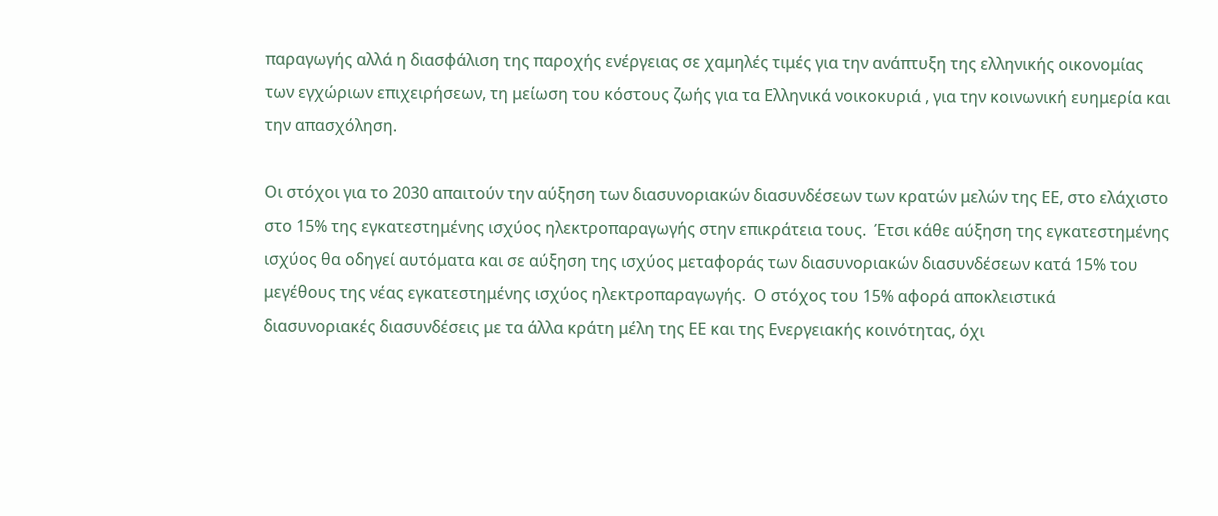παραγωγής αλλά η διασφάλιση της παροχής ενέργειας σε χαμηλές τιμές για την ανάπτυξη της ελληνικής οικονομίας των εγχώριων επιχειρήσεων, τη μείωση του κόστους ζωής για τα Ελληνικά νοικοκυριά , για την κοινωνική ευημερία και την απασχόληση.

Οι στόχοι για το 2030 απαιτούν την αύξηση των διασυνοριακών διασυνδέσεων των κρατών μελών της ΕΕ, στο ελάχιστο στο 15% της εγκατεστημένης ισχύoς ηλεκτροπαραγωγής στην επικράτεια τους.  Έτσι κάθε αύξηση της εγκατεστημένης ισχύoς θα οδηγεί αυτόματα και σε αύξηση της ισχύoς μεταφοράς των διασυνοριακών διασυνδέσεων κατά 15% του μεγέθους της νέας εγκατεστημένης ισχύoς ηλεκτροπαραγωγής.  Ο στόχος του 15% αφορά αποκλειστικά διασυνοριακές διασυνδέσεις με τα άλλα κράτη μέλη της ΕΕ και της Ενεργειακής κοινότητας, όχι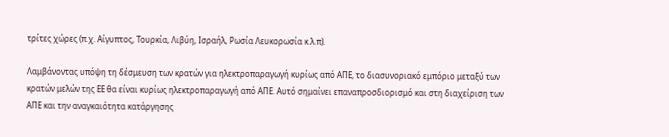τρίτες χώρες (π.χ. Αίγυπτος, Τουρκία, Λιβύη, Ισραήλ, Ρωσία Λευκορωσία κ.λ.π).

Λαμβάνοντας υπόψη τη δέσμευση των κρατών για ηλεκτροπαραγωγή κυρίως από ΑΠΕ, το διασυνοριακό εμπόριο μεταξύ των κρατών μελών της ΕΕ θα είναι κυρίως ηλεκτροπαραγωγή από ΑΠΕ. Αυτό σημαίνει επαναπροσδιορισμό και στη διαχείριση των ΑΠΕ και την αναγκαιότητα κατάργησης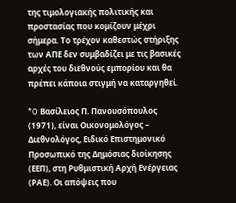της τιμολογιακής πολιτικής και προστασίας που κομίζουν μέχρι σήμερα. Το τρέχον καθεστώς στήριξης των ΑΠΕ δεν συμβαδίζει με τις βασικές αρχές του διεθνούς εμπορίου και θα πρέπει κάποια στιγμή να καταργηθεί.

*O Βασίλειος Π. Πανουσόπουλος (1971), είναι Οικονομολόγος – Διεθνολόγος, Ειδικό Επιστημονικό Προσωπικό της Δημόσιας διοίκησης (ΕΕΠ), στη Ρυθμιστική Αρχή Ενέργειας (ΡΑΕ). Οι απόψεις που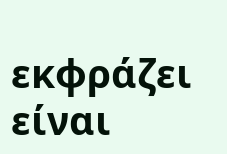εκφράζει είναι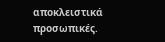αποκλειστικά προσωπικές.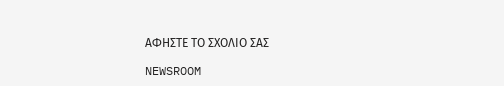ΑΦΗΣΤΕ ΤΟ ΣΧΟΛΙΟ ΣΑΣ

NEWSROOM